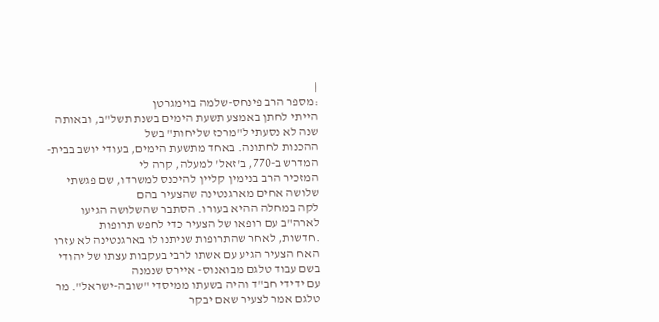|
:מספר הרב פינחס-שלמה בוימגרטן
הייתי לחתן באמצע תשעת הימים בשנת תשל"ב, ובאותה שנה לא נסעתי ל"מרכז שליחות" בשל
ההכנות לחתונה. באחד מתשעת הימים, בעודי יושב בבית-המדרש ב-770, ב'זאל' למעלה, קרה לי
המזכיר הרב בנימין קליין להיכנס למשרדו, שם פגשתי שלושה אחים מארגנטינה שהצעיר בהם
לקה במחלה ההיא בעורו. הסתבר שהשלושה הגיעו לארה"ב עם רופאו של הצעיר כדי לחפש תרופות
.חדשות, לאחר שהתרופות שניתנו לו בארגנטינה לא עזרו
האח הצעיר הגיע עם אשתו לרבי בעקבות עצתו של יהודי בשם עבוד טלגם מבואנוס- איירס שנמנה
עם ידידי חב"ד והיה בשעתו ממיסדי "שובה-ישראל". מר טלגם אמר לצעיר שאם יבקר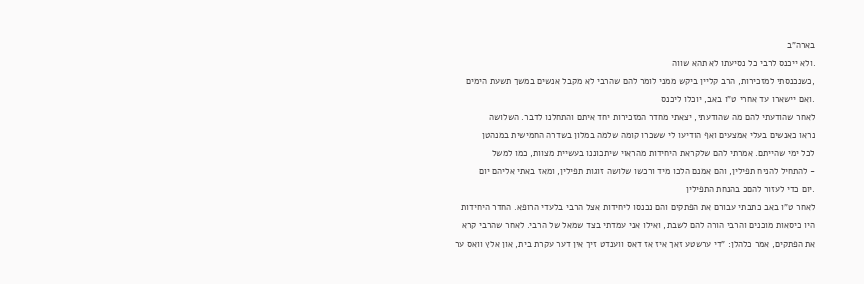בארה"ב
.ולא ייכנס לרבי כל נסיעתו לא תהא שווה
,כשנכנסתי למזכירות, הרב קליין ביקש ממני לומר להם שהרבי לא מקבל אנשים במשך תשעת הימים
.ואם יישארו עד אחרי ט"ו באב, יוכלו ליכנס
לאחר שהודעתי להם מה שהודעתי, יצאתי מחדר המזכירות יחד איתם והתחלנו לדבר. השלושה
נראו כאנשים בעלי אמצעים ואף הודיעו לי ששכרו קומה שלמה במלון בשדרה החמישית במנהטן
לכל ימי שהייתם. אמרתי להם שלקראת היחידות מהראוי שיתכוננו בעשיית מצוות, כמו למשל
- להתחיל להניח תפילין, והם אמנם הלכו מיד ורכשו שלושה זוגות תפילין, ומאז באתי אליהם יום
.יום כדי לעזור להםכ בהנחת התפילין
לאחר ט"ו באב כתבתי עבורם את הפתקים והם נכנסו ליחידות אצל הרבי בלעדי הרופא. החדר היחידות
היו כיסאות מוכנים והרבי הורה להם לשבת, ואילו אני עמדתי בצד שמאל של הרבי. לאחר שהרבי קרא
את הפתקים, אמר כלהלן: "די ערשטע זאך איז אז דאס ווענדט זיך אין דער עקרת בית, און אלץ וואס ער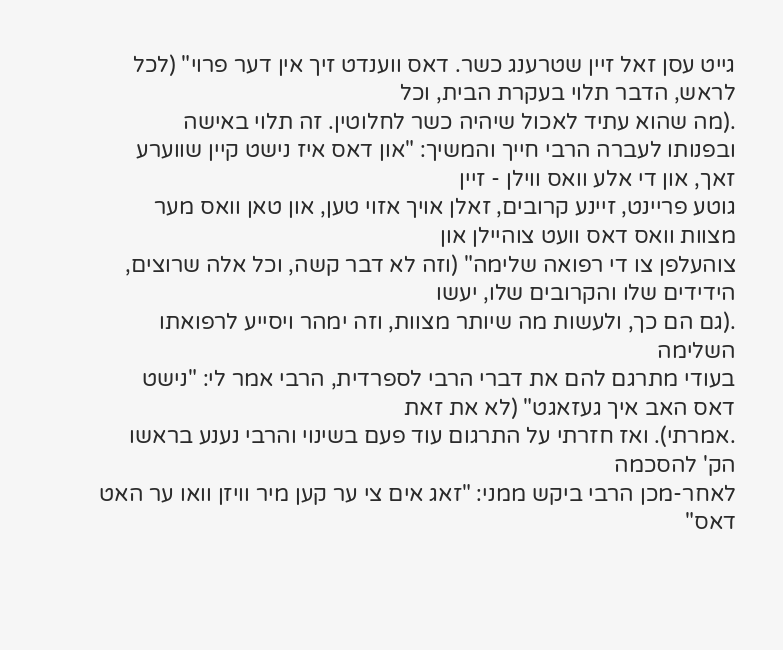גייט עסן זאל זיין שטרענג כשר. דאס ווענדט זיך אין דער פרוי" (לכל לראש, הדבר תלוי בעקרת הבית, וכל
.(מה שהוא עתיד לאכול שיהיה כשר לחלוטין. זה תלוי באישה
ובפנותו לעברה הרבי חייך והמשיך: "און דאס איז נישט קיין שווערע זאך, און די אלע וואס ווילן - זיין
גוטע פריינט, זיינע קרובים, זאלן אויך אזוי טען, און טאן וואס מער מצוות וואס דאס וועט צוהיילן און
צוהעלפן צו די רפואה שלימה" (וזה לא דבר קשה, וכל אלה שרוצים, הידידים שלו והקרובים שלו, יעשו
.(גם הם כך, ולעשות מה שיותר מצוות, וזה ימהר ויסייע לרפואתו השלימה
בעודי מתרגם להם את דברי הרבי לספרדית, הרבי אמר לי: "נישט דאס האב איך געזאגט" (לא את זאת
.אמרתי). ואז חזרתי על התרגום עוד פעם בשינוי והרבי נענע בראשו הק' להסכמה
לאחר-מכן הרבי ביקש ממני: "זאג אים צי ער קען מיר וויזן וואו ער האט דאס"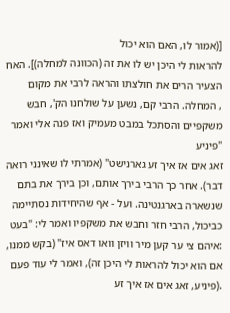[(אמור לו, האם הוא יכול
להראות לי היכן יש לו את זה (הכוונה למחלה)]. האח הצעיר הרים את חולצתו והראה לרבי את מקום
, המחלה. הרבי קם, נשען על שולחנו הק', חבש משקפיים והסתכל במבט מעמיק ואז פנה אלי ואמר "פיניע
זאג אים אז איך זע גארנישט" (אמרתי לו שאינני רואה דבר). אחר כך הרבי בירך אותם, וכן בירך את בתם
שנשארה בארגנטינה. ועל - אף שהיחידות נסתיימה כביכול, הרבי חזר וחבש את משקפיו ואמר לי: "בעט
:איהם צי ער קען מיר וויזן וואו דאס איז" (בקש ממנו, אם הוא יכול להראות לי היכן זה), ואמר לי עוד פעם
.(פיניע, זאג אים אז איך זע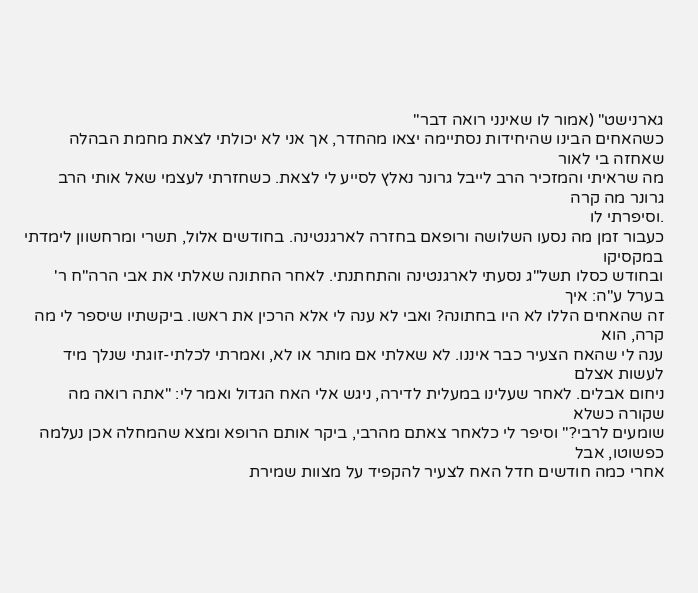גארנישט" (אמור לו שאינני רואה דבר"
כשהאחים הבינו שהיחידות נסתיימה יצאו מהחדר, אך אני לא יכולתי לצאת מחמת הבהלה שאחזה בי לאור
מה שראיתי והמזכיר הרב לייבל גרונר נאלץ לסייע לי לצאת. כשחזרתי לעצמי שאל אותי הרב גרונר מה קרה
.וסיפרתי לו
כעבור זמן מה נסעו השלושה ורופאם בחזרה לארגנטינה. בחודשים אלול, תשרי ומרחשוון לימדתי במקסיקו
ובחודש כסלו תשל"ג נסעתי לארגנטינה והתחתנתי. לאחר החתונה שאלתי את אבי הרה"ח ר' בערל ע"ה: איך
זה שהאחים הללו לא היו בחתונה? ואבי לא ענה לי אלא הרכין את ראשו. ביקשתיו שיספר לי מה קרה, הוא
ענה לי שהאח הצעיר כבר איננו. לא שאלתי אם מותר או לא, ואמרתי לכלתי-זוגתי שנלך מיד לעשות אצלם
ניחום אבלים. לאחר שעלינו במעלית לדירה, ניגש אלי האח הגדול ואמר לי: "אתה רואה מה שקורה כשלא
שומעים לרבי?" וסיפר לי כלאחר צאתם מהרבי, ביקר אותם הרופא ומצא שהמחלה אכן נעלמה כפשוטו, אבל
אחרי כמה חודשים חדל האח לצעיר להקפיד על מצוות שמירת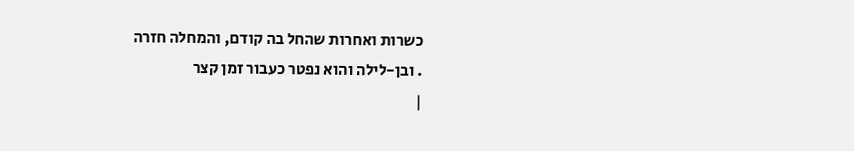כשרות ואחרות שהחל בה קודם, והמחלה חזרה
. ובן-לילה והוא נפטר כעבור זמן קצר
|